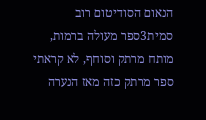הנאום הסודיטום רוב סמית3ספר מעולה ברמות, מותח מרתק וסוחף, לא קראתי ספר מרתק כזה מאז הנערה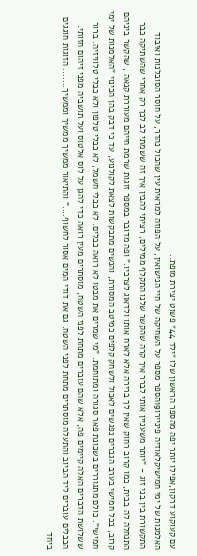עם קעוקוע דרקון,אפילו יותר יפה מהספר הראשון שלו ״ילד 44״ פשוט יצירת מופת..
האלמנות של ימי חמישיקלאודיה פיניירו19הספר מספר על השחיקה של חיי הנישואין, על הפוזה למראית עין שהכול נהדר, על חוסר הסובלנות ואיבוד התקשורת בין בני זוג - "יותר משעניין אותי לברר איך קרה שהקשר שלנו התקלף ממילים, רציתי להבין איך זה ששמתי לב לכך רק אחרי שהשתיקה כבר התנחלה לה בבית, כמו קרוב רחוק שאין לך ברירה אלא לארח אותו ולדאוג לצרכיו." ופה מדובר במספר זוגות שרמת חייהם מעוררת קנאה , שהקשר ביניהם קרוב, בכל חמישי בערב הגברים נפגשים לאכול ולשחק קלפים כמיטב המסורת, והנשים מתבקשות לצאת לקולנוע, עד כי דבק בהן הכינוי "האלמנות של ימי חמישי". כולם מתגוררים בשכונת פאר סגורה ומתוחמת. "מי שמרים את מבטו לא רואה כבלים. לא כבלי חשמל, לא כבלי טלפון ולא כבלי טלוויזיה. ברור ששלושת הדברים האלה קיימים פה, אלא שהם עוברים מתחת לפני השטח, מוסתרים מעין רואה כדי להגן על לוס אלטוס ועל תושביה מפני זיהום חזותי. הכבלים עוברים ליד הביוב והתעלה מוסתרים מתחת לפני השטח. גם את דודי המים אסור לחשוף...." והתיאור ממשיך ממשיך וממשיך....... הזוגות חוגגים ביחד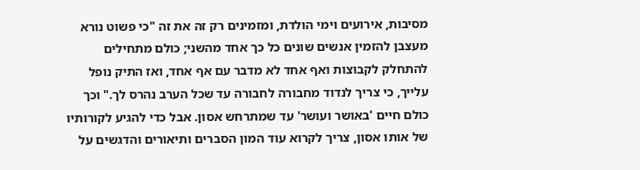מסיבות, אירועים וימי הולדת, ומזמינים רק זה את זה "כי פשוט נורא מעצבן להזמין אנשים שונים כל כך אחד מהשני; כולם מתחילים להתחלק לקבוצות ואף אחד לא מדבר עם אף אחד, ואז התיק נופל עלייך, כי צריך לנדוד מחבורה לחבורה עד שכל הערב נהרס לך." וכך כולם חיים 'באושר ועושר' עד שמתרחש אסון. אבל כדי להגיע לקורותיו של אותו אסון, צריך לקרוא עוד המון הסברים ותיאורים והדגשים על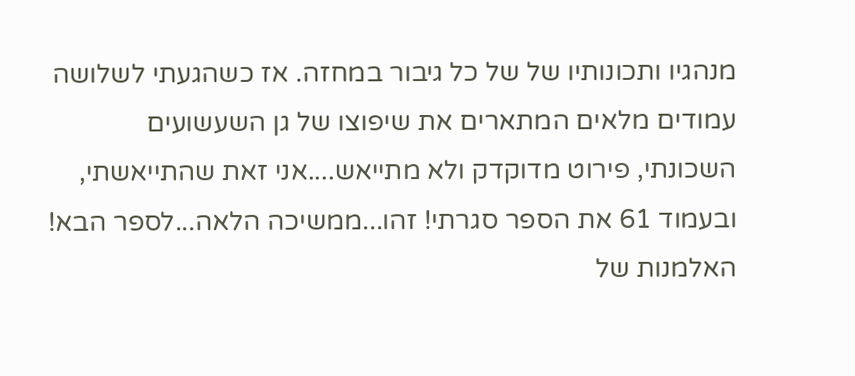מנהגיו ותכונותיו של של כל גיבור במחזה. אז כשהגעתי לשלושה עמודים מלאים המתארים את שיפוצו של גן השעשועים השכונתי, פירוט מדוקדק ולא מתייאש....אני זאת שהתייאשתי, ובעמוד 61 את הספר סגרתי! זהו...ממשיכה הלאה...לספר הבא!
האלמנות של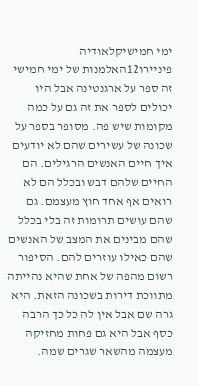ימי חמישיקלאודיה פיניירו12האלמנות של ימי חמישי זה ספר על ארגנטינה אבל היו יכולים לספר את זה גם על כמה מקומות שיש פה. מסופר בספר על שכונה של עשירים שהם לא יודעים איך חיים האנשים הרגילים. הם החיים שלהם דבש ובכלל הם לא רואים אף אחד חוץ מעצמם. גם שהם עושים תרומות זה בלי בכלל שהם מבינים את המצב של האנשים שהם כאילו עוזרים להם. הסיפור רשום מהפה של אחת שהיא נהייתה מתווכת דירות בשכונה הזאת. היא גרה שם אבל אין לה כל כך הרבה כסף אבל היא גם פחות מחזיקה מעצמה מהשאר שגרים שמה.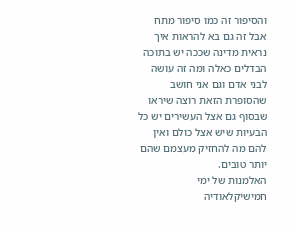והסיפור זה כמו סיפור מתח אבל זה גם בא להראות איך נראית מדינה שככה יש בתוכה הבדלים כאלה ומה זה עושה לבני אדם וגם אני חושב שהסופרת הזאת רוצה שיראו שבסוף גם אצל העשירים יש כל הבעיות שיש אצל כולם ואין להם מה להחזיק מעצמם שהם יותר טובים.
האלמנות של ימי חמישיקלאודיה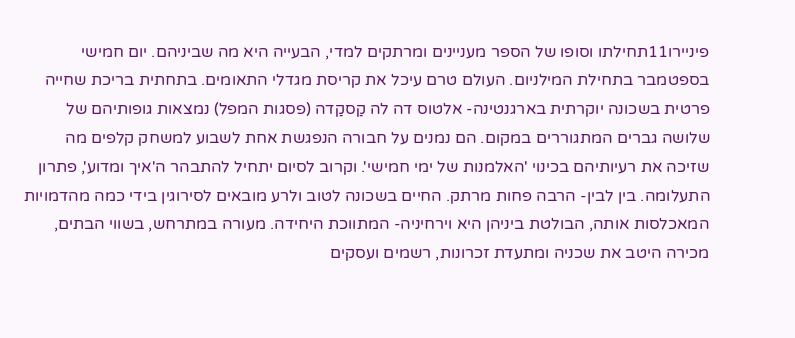פיניירו11תחילתו וסופו של הספר מעניינים ומרתקים למדי, הבעייה היא מה שביניהם. יום חמישי בספטמבר בתחילת המילניום. העולם טרם עיכל את קריסת מגדלי התאומים. בתחתית בריכת שחייה פרטית בשכונה יוקרתית בארגנטינה- אלטוס דה לה קַסקַדה (פסגות המפל) נמצאות גופותיהם של שלושה גברים המתגוררים במקום. הם נמנים על חבורה הנפגשת אחת לשבוע למשחק קלפים מה שזיכה את רעיותיהם בכינוי 'האלמנות של ימי חמישי'. וקרוב לסיום יתחיל להתבהר ה'איך ומדוע', פתרון התעלומה. בין לבין- הרבה פחות מרתק. החיים בשכונה לטוב ולרע מובאים לסירוגין בידי כמה מהדמויות המאכלסות אותה, הבולטת ביניהן היא וירחיניה- המתווכת היחידה. מעורה במתרחש, בשווי הבתים, מכירה היטב את שכניה ומתעדת זכרונות, רשמים ועסקים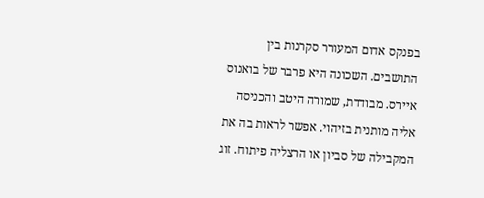בפנקס אדום המעורר סקרנות בין התושבים. השכונה היא פרבר של בואנוס איירס. מבודדת, שמורה היטב והכניסה אליה מותנית בזיהוי. אפשר לראות בה את המקבילה של סביון או הרצליה פיתוח. זוג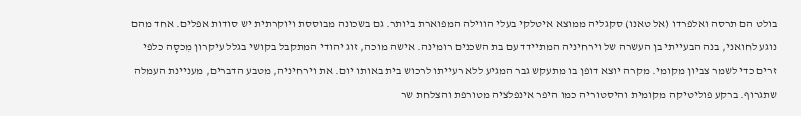בולט הם תרסה ואלפרדו (אל טאנו) סקגליה ממוצא איטלקי בעלי הווילה המפוארת ביותר. גם בשכונה מבוססת ויוקרתית יש סודות אפלים. אחד מהם נוגע לחואני, בנה הבעייתי בן העשרה של וירחיניה המתיידד עם בת השכנים רומינה. אישה מוכה, זוג יהודי המתקבל בקושי בגלל עיקרון מִכסָה כלפי זרים כדי לשמר צביון מקומי. מקרה יוצא דופן בו מתעקש גבר המגיע ללא רעייתו לרכוש בית באותו יום. את וירחיניה, מטבע הדברים, מעניינת העמלה שתגרוף. ברקע פוליטיקה מקומית והיסטוריה כמו היפר אינפלציה מטורפת והצלחת שר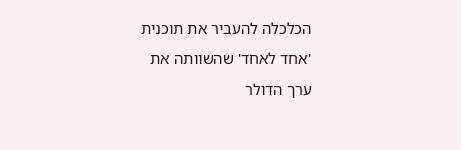הכלכלה להעביר את תוכנית 'אחד לאחד' שהשוותה את ערך הדולר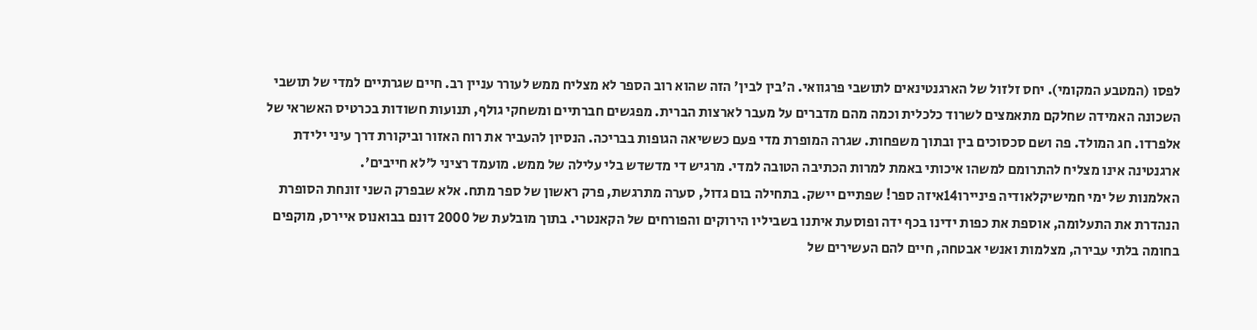לפסו (המטבע המקומי). יחס זלזול של הארגנטינאים לתושבי פרגוואי. ה'בין לבין' הזה שהוא רוב הספר לא מצליח ממש לעורר עניין רב. חיים שגרתיים למדי של תושבי השכונה האמידה שחלקם מתאמצים לשרוד כלכלית וכמה מהם מדברים על מעבר לארצות הברית. מפגשים חברתיים ומשחקי גולף, תנועות חשודות בכרטיס האשראי של אלפרדו. חג המולד. פה ושם סכסוכים בין ובתוך משפחות. שגרה המופרת מדי פעם כששיאה הגופות בבריכה. הנסיון להעביר את רוח האזור וביקורת דרך עיני ילידת ארגנטינה אינו מצליח להתרומם למשהו איכותי באמת למרות הכתיבה הטובה למדי. מרגיש די מדשדש בלי עלילה של ממש. מועמד רציני ל'לא חייבים'.
האלמנות של ימי חמישיקלאודיה פיניירו14איזה ספר! שפתיים יישק. בתחילה בום גדול, סערה מתרגשת, פרק ראשון של ספר מתח. אלא שבפרק השני זונחת הסופרת הנהדרת את התעלומה, אוספת את כפות ידינו בכף ידה ופוסעת איתנו בשביליו הירוקים והפורחים של הקאנטרי. בתוך מובלעת של 2000 דונם בבואנוס איירס, מוקפים בחומה בלתי עבירה, מצלמות ואנשי אבטחה, חיים להם העשירים של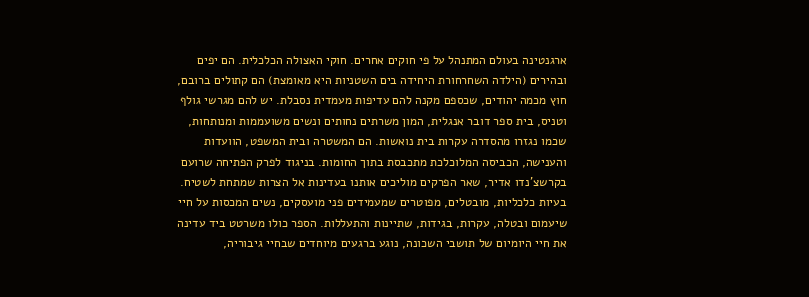ארגנטינה בעולם המתנהל על פי חוקים אחרים. חוקי האצולה הכלכלית. הם יפים ובהירים (הילדה השחרחורת היחידה בים השטניות היא מאומצת) הם קתולים ברובם, חוץ מכמה יהודים, שכספם מקנה להם עדיפות מעמדית נסבלת. יש להם מגרשי גולף וטניס, בית ספר דובר אנגלית, המון משרתים נחותים ונשים משועממות ומנותחות, שכמו נגזרו מהסדרה עקרות בית נואשות. הם המשטרה ובית המשפט, הוועדות והענישה, הכביסה המלוכלכת מתכבסת בתוך החומות. בניגוד לפרק הפתיחה שרועם בקרשצ'נדו אדיר, שאר הפרקים מוליכים אותנו בעדינות אל הצרות שמתחת לשטיח. בעיות כלכליות, מובטלים, מפוטרים שמעמידים פני מועסקים, נשים המכסות על חיי שיעמום ובטלה, עקרות, בגידות, שתיינות והתעללות. הספר כולו משרטט ביד עדינה את חיי היומיום של תושבי השכונה, נוגע ברגעים מיוחדים שבחיי גיבוריה,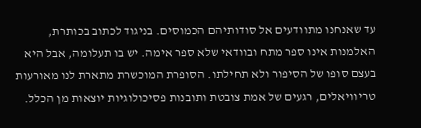עד שאנחנו מתוודעים אל סודותיהם הכמוסים. בניגוד לכתוב בכותרת, האלמנות אינו ספר מתח ובוודאי שלא ספר אימה. יש בו תעלומה, אבל היא בעצם סופו של הסיפור ולא תחילתו. הסופרת המוכשרת מתארת לנו מאורעות טריוויאלים, רגעים של אמת צובטת ותובנות פסיכולוגיות יוצאות מן הכלל.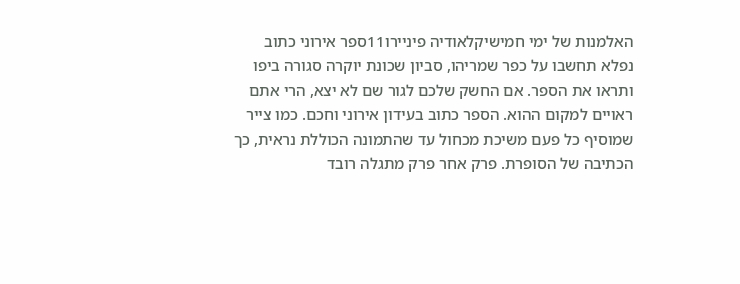האלמנות של ימי חמישיקלאודיה פיניירו11ספר אירוני כתוב נפלא תחשבו על כפר שמריהו, סביון שכונת יוקרה סגורה ביפו ותראו את הספר. אם החשק שלכם לגור שם לא יצא, הרי אתם ראויים למקום ההוא. הספר כתוב בעידון אירוני וחכם. כמו צייר שמוסיף כל פעם משיכת מכחול עד שהתמונה הכוללת נראית, כך הכתיבה של הסופרת. פרק אחר פרק מתגלה רובד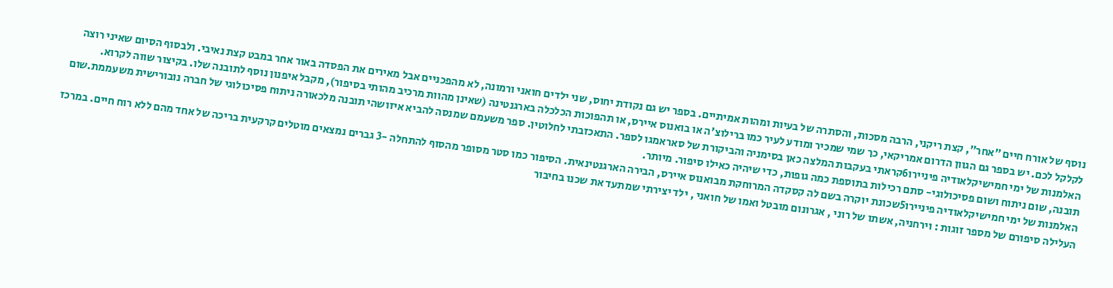נוסף של אורח חיים "אחר", קצת ריקני, הרבה מסכות, והסתרה של בעיות ומהות אמיתיים. בספר יש גם נקודת יחוס, שני ילדים חואני ורמונה, לא מהפכניים אבל מאירים את הפסדה באור אחר במבט קצת נאיבי. ולבסוף הסיום שאיני רוצה לקלקל לכם. יש בספר גם הגוון הדרום אמריקאי, כך שמי שמכיר ומודע לעיר כמו ברילוצ'ה או בואנוס איירס, או תהפוכות הכלכלה בארגנטינה (שאינן מהוות מרכיב מהותי בסיפור), מקבל איפנון נוסף לתובנה שלו. בקיצור שווה לקרוא.
האלמנות של ימי חמישיקלאודיה פיניירו6קראתי בעקבות המלצה כאן בסימניה והביקורת של סאראמגו לספר. התאכזבתי לחלוטין. ספר משעמם שמנסה להביא איזושהי תובנה מלכאורה ניתוח פסיכולוגי של חברה נובורישית משעממת.שום תובנה, שום ניתוח ושום פסיכולוגי- סתם רכילות בתוספת כמה גופות, כדי שיהיה כאילו סיפור. מיותר.
האלמנות של ימי חמישיקלאודיה פיניירו5שכונת יוקרה בשם לה קסקדה המרוחקת מבואנוס איירס, הבירה הארגנטינאית. הסיפור כמו סטר מסופר מהסוף להתחלה -3 גברים נמצאים מוטלים קרקעית בריכה של אחד מהם ללא רוח חיים. במרכז העלילה סיפורם של מספר זוגות : וירחניה, אשתו של רוני , אגרונום מובטל ואמו של חואני , ילד יצירתי שמתעד את שכנו בחיבור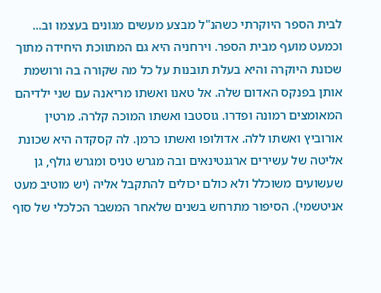לבית הספר היוקרתי כשהנ"ל מבצע מעשים מגונים בעצמו וב... וכמעט מועף מבית הספר. וירחניה היא גם המתווכת היחידה מתוך שכונת היוקרה והיא בעלת תובנות על כל מה שקורה בה ורושמת אותן בפנקס האדום שלה. אל טאנו ואשתו מריאנה עם שני ילדיהם המאומצים רמונה ופדרו. גוסטבו ואשתו המוכה קלרה. מרטין אורוביץ ואשתו ללה. אדולופו ואשתו כרמן. לה קסקדה היא שכונת אליטה של עשירים ארגנטינאים ובה מגרש טניס ומגרש גולף, גן שעשועים משוכלל ולא כולם יכולים להתקבל אליה (יש מוטיב מעט אניטשמי). הסיפור מתרחש בשנים שלאחר המשבר הכלכלי של סוף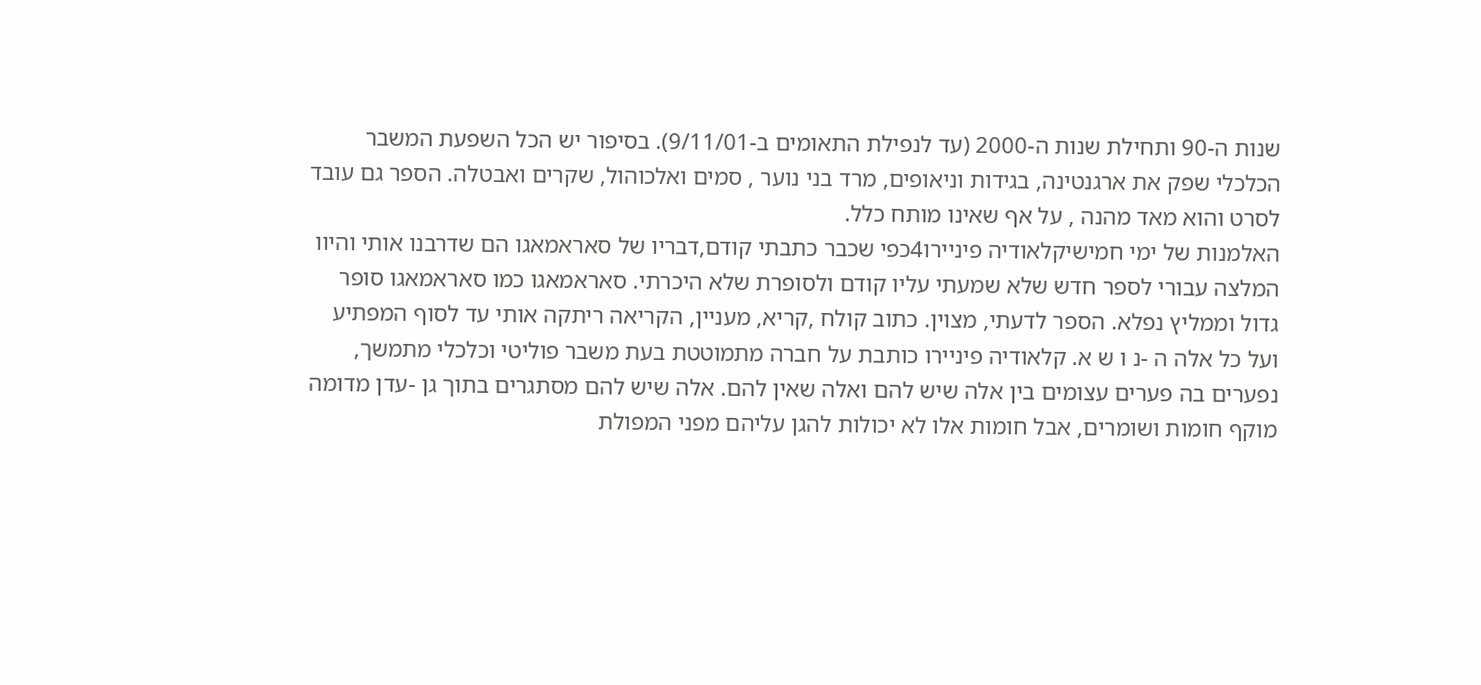שנות ה-90 ותחילת שנות ה-2000 (עד לנפילת התאומים ב-9/11/01). בסיפור יש הכל השפעת המשבר הכלכלי שפק את ארגנטינה, בגידות וניאופים, מרד בני נוער , סמים ואלכוהול, שקרים ואבטלה. הספר גם עובד לסרט והוא מאד מהנה , על אף שאינו מותח כלל.
האלמנות של ימי חמישיקלאודיה פיניירו4כפי שכבר כתבתי קודם,דבריו של סאראמאגו הם שדרבנו אותי והיוו המלצה עבורי לספר חדש שלא שמעתי עליו קודם ולסופרת שלא היכרתי. סאראמאגו כמו סאראמאגו סופר גדול וממליץ נפלא. הספר לדעתי, מצוין. כתוב קולח ,קריא, מעניין, הקריאה ריתקה אותי עד לסוף המפתיע ועל כל אלה ה -נ ו ש א. קלאודיה פיניירו כותבת על חברה מתמוטטת בעת משבר פוליטי וכלכלי מתמשך, נפערים בה פערים עצומים בין אלה שיש להם ואלה שאין להם. אלה שיש להם מסתגרים בתוך גן -עדן מדומה מוקף חומות ושומרים, אבל חומות אלו לא יכולות להגן עליהם מפני המפולת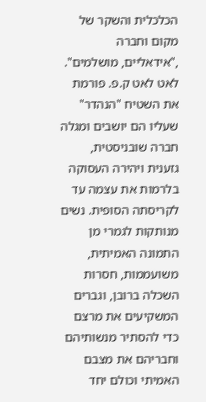הכלכלית והשקר של מקום וחברה ,"אידאליים, מושלמים". לאט לאט ק.פ. פורמת את השטיח "הנהדר" שעליו הם יושבים ומגלה חברה שובניסטית, גזענית ויהירה העסוקה בלרמות את עצמה עד לקריסתה הסופית. נשים מנותקות לגמרי מן התמונה האמיתית, משועממות, חסרות השכלה ברובן, וגברים המשקיעים את מרצם כדי להסתיר מנשותיהם וחבריהם את מצבם האמיתי וכולם יחד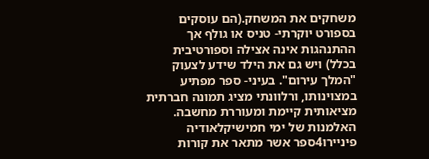משחקים את המשחק.(הם עוסקים בספורט יוקרתי- טניס או גולף אך ההתנהגות אינה אצילה וספורטיבית בכלל) ויש גם את הילד שידע לצעוק "המלך עירום". בעיני- ספר מפתיע במצוינותו, ורלוונתי מציג תמונה חברתית מציאותית קיימת ומעוררת מחשבה.
האלמנות של ימי חמישיקלאודיה פיניירו4ספר אשר מתאר את קורות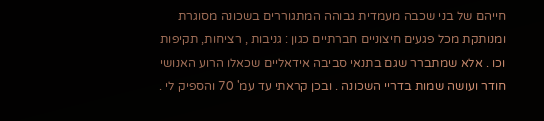חייהם של בני שכבה מעמדית גבוהה המתגוררים בשכונה מסוגרת ומנותקת מכל פגעים חיצוניים חברתיים כגון : גניבות , רציחות, תקיפות וכו . אלא שמתברר שגם בתנאי סביבה אידאליים שכאלו הרוע האנושי חודר ועושה שמות בדריי השכונה . ובכן קראתי עד עמ' 70 והספיק לי .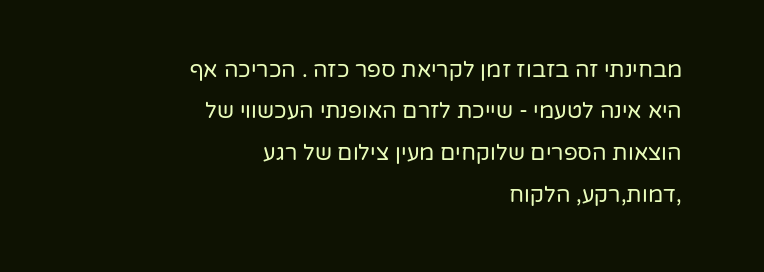מבחינתי זה בזבוז זמן לקריאת ספר כזה . הכריכה אף היא אינה לטעמי - שייכת לזרם האופנתי העכשווי של הוצאות הספרים שלוקחים מעין צילום של רגע ,דמות,רקע, הלקוח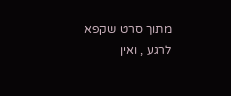מתוך סרט שקפא לרגע , ואין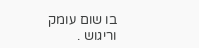בו שום עומק וריגוש .